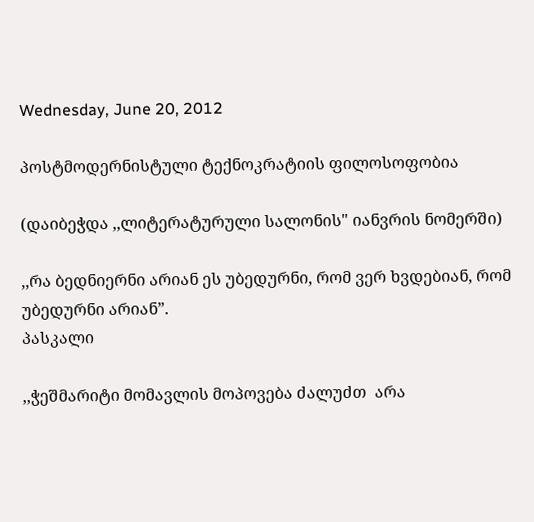Wednesday, June 20, 2012

პოსტმოდერნისტული ტექნოკრატიის ფილოსოფობია

(დაიბეჭდა ,,ლიტერატურული სალონის" იანვრის ნომერში)

,,რა ბედნიერნი არიან ეს უბედურნი, რომ ვერ ხვდებიან, რომ უბედურნი არიან”.                                                                                                                     პასკალი

,,ჭეშმარიტი მომავლის მოპოვება ძალუძთ  არა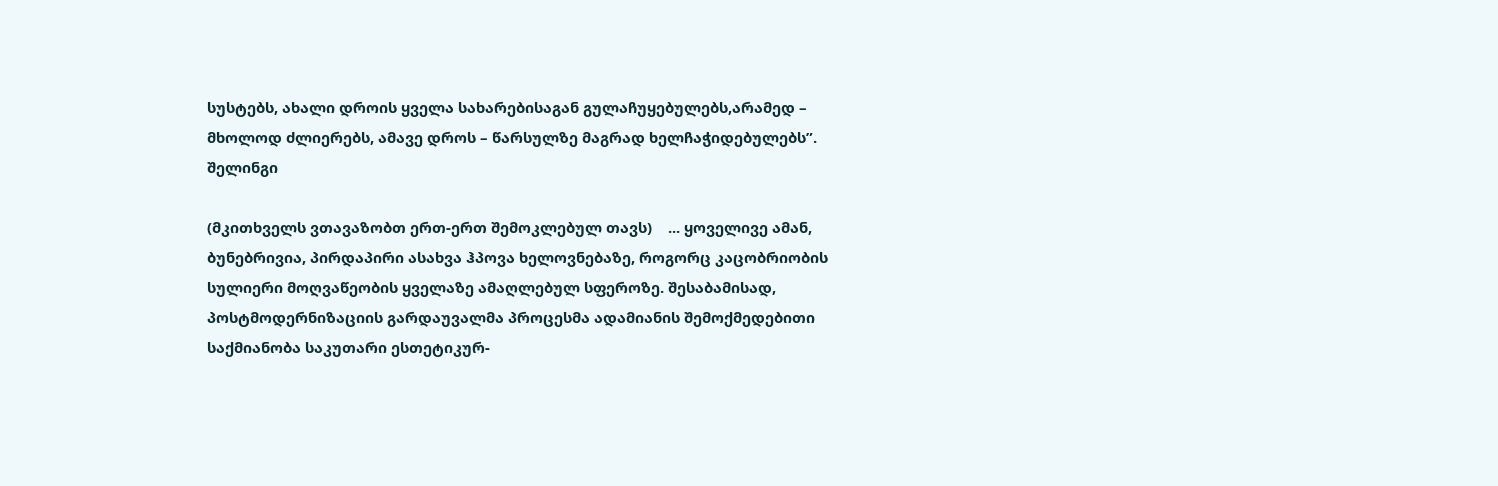სუსტებს, ახალი დროის ყველა სახარებისაგან გულაჩუყებულებს,არამედ – მხოლოდ ძლიერებს, ამავე დროს – წარსულზე მაგრად ხელჩაჭიდებულებს”.                                                                                                               შელინგი

(მკითხველს ვთავაზობთ ერთ-ერთ შემოკლებულ თავს)    ... ყოველივე ამან, ბუნებრივია, პირდაპირი ასახვა ჰპოვა ხელოვნებაზე, როგორც კაცობრიობის სულიერი მოღვაწეობის ყველაზე ამაღლებულ სფეროზე. შესაბამისად, პოსტმოდერნიზაციის გარდაუვალმა პროცესმა ადამიანის შემოქმედებითი საქმიანობა საკუთარი ესთეტიკურ-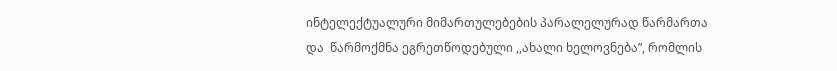ინტელექტუალური მიმართულებების პარალელურად წარმართა და  წარმოქმნა ეგრეთწოდებული ,,ახალი ხელოვნება”, რომლის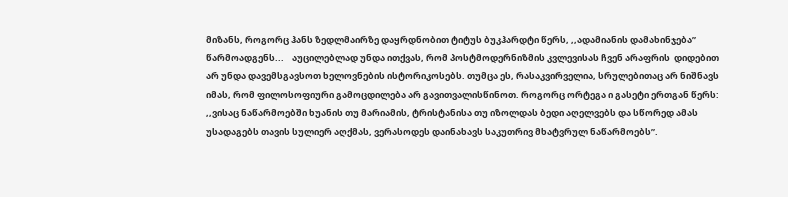მიზანს, როგორც ჰანს ზედლმაირზე დაყრდნობით ტიტუს ბუკჰარდტი წერს, ,,ადამიანის დამახინჯება” წარმოადგენს...    აუცილებლად უნდა ითქვას, რომ პოსტმოდერნიზმის კვლევისას ჩვენ არაფრის  დიდებით არ უნდა დავემსგავსოთ ხელოვნების ისტორიკოსებს. თუმცა ეს, რასაკვირველია, სრულებითაც არ ნიშნავს იმას, რომ ფილოსოფიური გამოცდილება არ გავითვალისწინოთ. როგორც ორტეგა ი გასეტი ერთგან წერს: ,,ვისაც ნაწარმოებში ხუანის თუ მარიამის, ტრისტანისა თუ იზოლდას ბედი აღელვებს და სწორედ ამას უსადაგებს თავის სულიერ აღქმას, ვერასოდეს დაინახავს საკუთრივ მხატვრულ ნაწარმოებს”.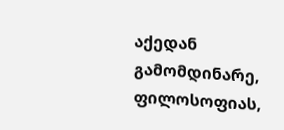აქედან გამომდინარე, ფილოსოფიას,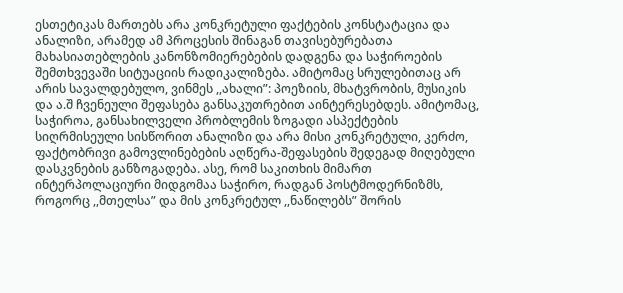ესთეტიკას მართებს არა კონკრეტული ფაქტების კონსტატაცია და ანალიზი, არამედ ამ პროცესის შინაგან თავისებურებათა მახასიათებლების კანონზომიერებების დადგენა და საჭიროების შემთხვევაში სიტუაციის რადიკალიზება. ამიტომაც სრულებითაც არ არის სავალდებულო, ვინმეს ,,ახალი”: პოეზიის, მხატვრობის, მუსიკის და ა.შ ჩვენეული შეფასება განსაკუთრებით აინტერესებდეს. ამიტომაც, საჭიროა, განსახილველი პრობლემის ზოგადი ასპექტების სიღრმისეული სისწორით ანალიზი და არა მისი კონკრეტული, კერძო, ფაქტობრივი გამოვლინებების აღწერა-შეფასების შედეგად მიღებული დასკვნების განზოგადება. ასე, რომ საკითხის მიმართ ინტერპოლაციური მიდგომაა საჭირო, რადგან პოსტმოდერნიზმს, როგორც ,,მთელსა” და მის კონკრეტულ ,,ნაწილებს” შორის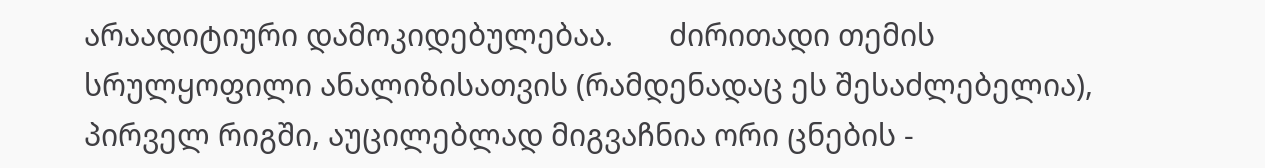არაადიტიური დამოკიდებულებაა.       ძირითადი თემის სრულყოფილი ანალიზისათვის (რამდენადაც ეს შესაძლებელია), პირველ რიგში, აუცილებლად მიგვაჩნია ორი ცნების -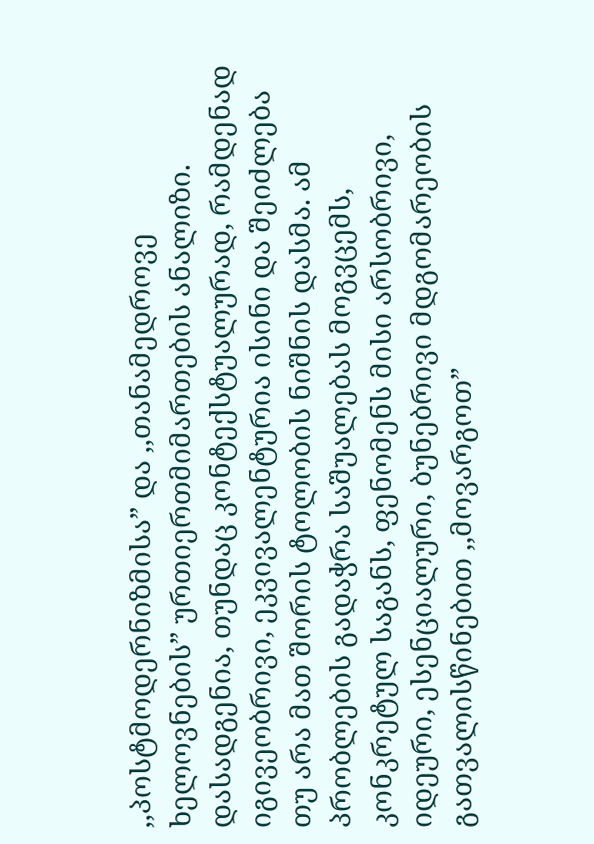,,პოსტმოდერნიზმისა” და ,,თანამედროვე ხელოვნების” ურთიერთმიმართების ანალიზი. დასადგენია, თუნდაც კონტექსტუალურად, რამდენად იგივეობრივი, ეკვივალენტურია ისინი და შეიძლება თუ არა მათ შორის ტოლობის ნიშნის დასმა. ამ პრობლების გადაჭრა საშუალებას მოგვცემს, კონკრეტულ საგანს, ფენომენს მისი არსობრივი, იდეური, ესენციალური, ბუნებრივი მდგომარეობის გათვალისწინებით ,,მოვარგოთ”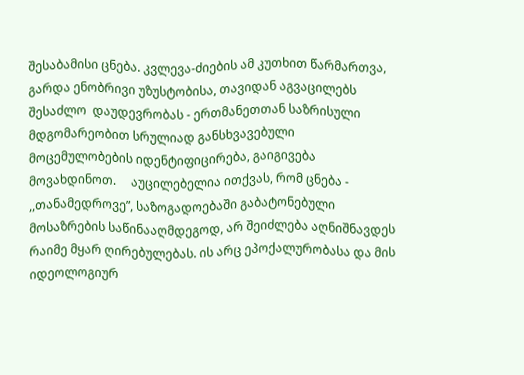შესაბამისი ცნება. კვლევა-ძიების ამ კუთხით წარმართვა, გარდა ენობრივი უზუსტობისა, თავიდან აგვაცილებს შესაძლო  დაუდევრობას - ერთმანეთთან საზრისული მდგომარეობით სრულიად განსხვავებული მოცემულობების იდენტიფიცირება, გაიგივება მოვახდინოთ.     აუცილებელია ითქვას, რომ ცნება - ,,თანამედროვე”, საზოგადოებაში გაბატონებული მოსაზრების საწინააღმდეგოდ, არ შეიძლება აღნიშნავდეს რაიმე მყარ ღირებულებას. ის არც ეპოქალურობასა და მის იდეოლოგიურ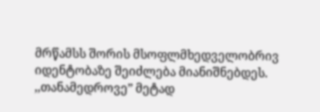მრწამსს შორის მსოფლმხედველობრივ იდენტობაზე შეიძლება მიანიშნებდეს. ,,თანამედროვე” მეტად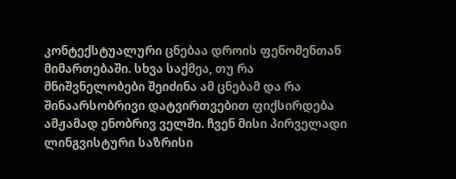კონტექსტუალური ცნებაა დროის ფენომენთან მიმართებაში. სხვა საქმეა, თუ რა მნიშვნელობები შეიძინა ამ ცნებამ და რა შინაარსობრივი დატვირთვებით ფიქსირდება ამჟამად ენობრივ ველში. ჩვენ მისი პირველადი ლინგვისტური საზრისი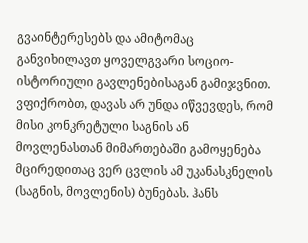გვაინტერესებს და ამიტომაც განვიხილავთ ყოველგვარი სოციო-ისტორიული გავლენებისაგან გამიჯვნით. ვფიქრობთ, დავას არ უნდა იწვევდეს, რომ მისი კონკრეტული საგნის ან მოვლენასთან მიმართებაში გამოყენება მცირედითაც ვერ ცვლის ამ უკანასკნელის (საგნის, მოვლენის) ბუნებას. ჰანს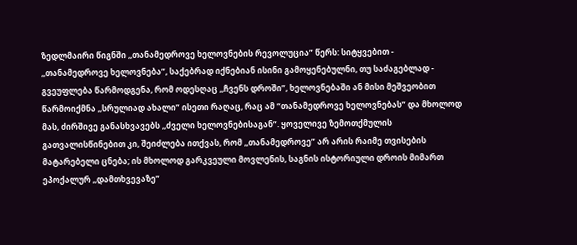ზედლმაირი წიგნში ,,თანამედროვე ხელოვნების რევოლუცია” წერს: სიტყვებით - ,,თანამედროვე ხელოვნება”, საქებრად იქნებიან ისინი გამოყენებულნი, თუ საძაგებლად - გვეუფლება წარმოდგენა, რომ ოდესღაც ,,ჩვენს დროში”, ხელოვნებაში ან მისი მეშვეობით წარმოიქმნა ,,სრულიად ახალი” ისეთი რაღაც, რაც ამ “თანამედროვე ხელოვნებას” და მხოლოდ მას, ძირშივე განასხვავებს ,,ძველი ხელოვნებისაგან”. ყოველივე ზემოთქმულის გათვალისწინებით კი, შეიძლება ითქვას, რომ ,,თანამედროვე” არ არის რაიმე თვისების მატარებელი ცნება; ის მხოლოდ გარკვეული მოვლენის, საგნის ისტორიული დროის მიმართ ეპოქალურ ,,დამთხვევაზე”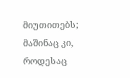მიუთითებს; მაშინაც კი, როდესაც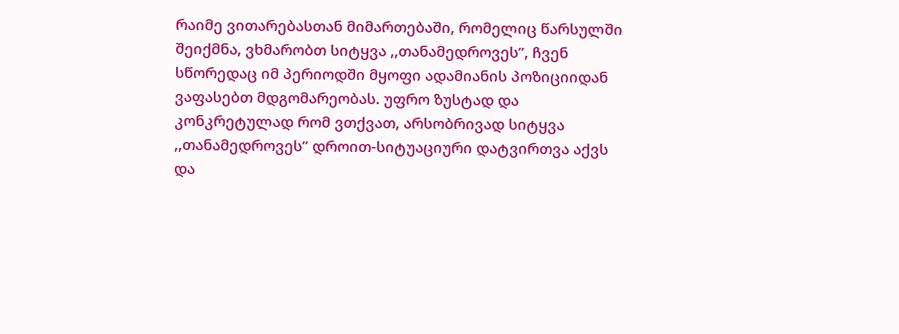რაიმე ვითარებასთან მიმართებაში, რომელიც წარსულში შეიქმნა, ვხმარობთ სიტყვა ,,თანამედროვეს”, ჩვენ სწორედაც იმ პერიოდში მყოფი ადამიანის პოზიციიდან ვაფასებთ მდგომარეობას. უფრო ზუსტად და კონკრეტულად რომ ვთქვათ, არსობრივად სიტყვა ,,თანამედროვეს” დროით-სიტუაციური დატვირთვა აქვს და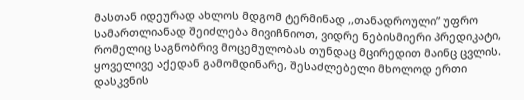მასთან იდეურად ახლოს მდგომ ტერმინად ,,თანადროული” უფრო სამართლიანად შეიძლება მივიჩნიოთ, ვიდრე ნებისმიერი პრედიკატი, რომელიც საგნობრივ მოცემულობას თუნდაც მცირედით მაინც ცვლის. ყოველივე აქედან გამომდინარე, შესაძლებელი მხოლოდ ერთი დასკვნის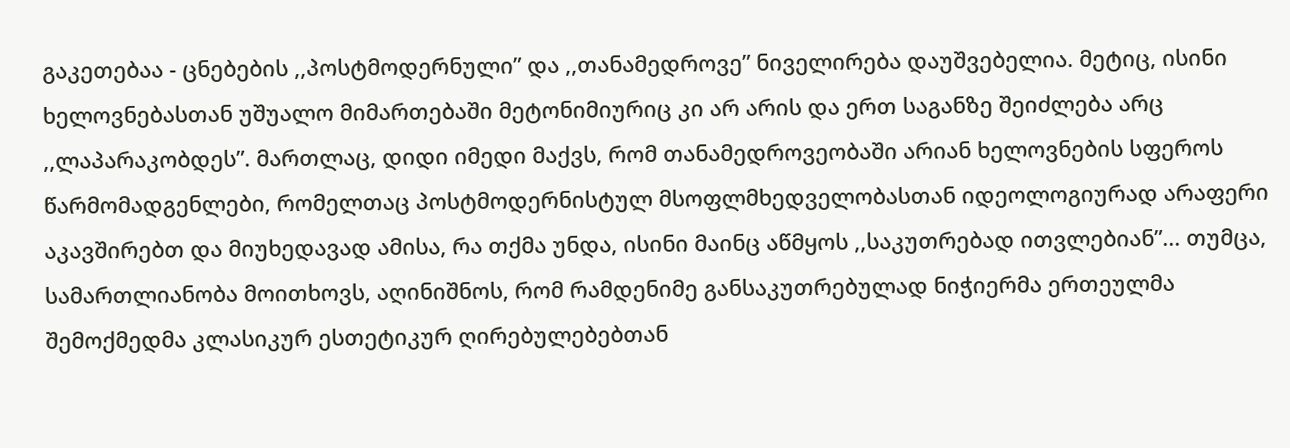გაკეთებაა - ცნებების ,,პოსტმოდერნული” და ,,თანამედროვე” ნიველირება დაუშვებელია. მეტიც, ისინი ხელოვნებასთან უშუალო მიმართებაში მეტონიმიურიც კი არ არის და ერთ საგანზე შეიძლება არც ,,ლაპარაკობდეს”. მართლაც, დიდი იმედი მაქვს, რომ თანამედროვეობაში არიან ხელოვნების სფეროს წარმომადგენლები, რომელთაც პოსტმოდერნისტულ მსოფლმხედველობასთან იდეოლოგიურად არაფერი აკავშირებთ და მიუხედავად ამისა, რა თქმა უნდა, ისინი მაინც აწმყოს ,,საკუთრებად ითვლებიან”... თუმცა, სამართლიანობა მოითხოვს, აღინიშნოს, რომ რამდენიმე განსაკუთრებულად ნიჭიერმა ერთეულმა შემოქმედმა კლასიკურ ესთეტიკურ ღირებულებებთან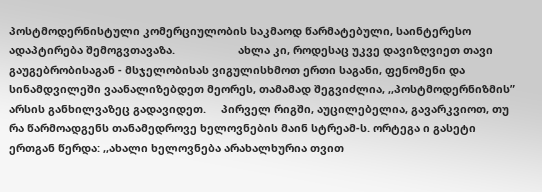პოსტმოდერნისტული კომერციულობის საკმაოდ წარმატებული, საინტერესო ადაპტირება შემოგვთავაზა.                     ახლა კი, როდესაც უკვე დავიზღვიეთ თავი გაუგებრობისაგან - მსჯელობისას ვიგულისხმოთ ერთი საგანი, ფენომენი და სინამდვილეში ვაანალიზებდეთ მეორეს, თამამად შეგვიძლია, ,,პოსტმოდერნიზმის” არსის განხილვაზეც გადავიდეთ.     პირველ რიგში, აუცილებელია, გავარკვიოთ, თუ რა წარმოადგენს თანამედროვე ხელოვნების მაინ სტრეამ-ს. ორტეგა ი გასეტი ერთგან წერდა: ,,ახალი ხელოვნება არახალხურია თვით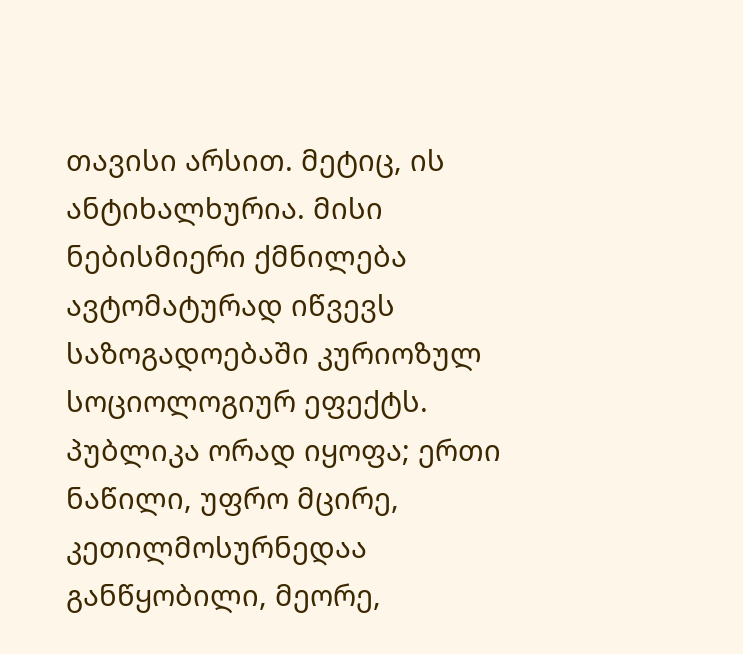თავისი არსით. მეტიც, ის ანტიხალხურია. მისი ნებისმიერი ქმნილება ავტომატურად იწვევს საზოგადოებაში კურიოზულ სოციოლოგიურ ეფექტს. პუბლიკა ორად იყოფა; ერთი ნაწილი, უფრო მცირე, კეთილმოსურნედაა განწყობილი, მეორე,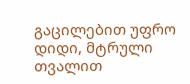გაცილებით უფრო დიდი, მტრული თვალით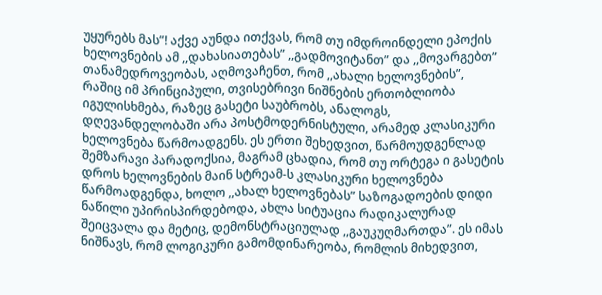უყურებს მას”! აქვე აუნდა ითქვას, რომ თუ იმდროინდელი ეპოქის ხელოვნების ამ ,,დახასიათებას” ,,გადმოვიტანთ” და ,,მოვარგებთ” თანამედროვეობას, აღმოვაჩენთ, რომ ,,ახალი ხელოვნების”, რაშიც იმ პრინციპული, თვისებრივი ნიშნების ერთობლიობა იგულისხმება, რაზეც გასეტი საუბრობს, ანალოგს, დღევანდელობაში არა პოსტმოდერნისტული, არამედ კლასიკური ხელოვნება წარმოადგენს. ეს ერთი შეხედვით, წარმოუდგენლად შემზარავი პარადოქსია, მაგრამ ცხადია, რომ თუ ორტეგა ი გასეტის დროს ხელოვნების მაინ სტრეამ-ს კლასიკური ხელოვნება წარმოადგენდა, ხოლო ,,ახალ ხელოვნებას” საზოგადოების დიდი ნაწილი უპირისპირდებოდა, ახლა სიტუაცია რადიკალურად შეიცვალა და მეტიც, დემონსტრაციულად ,,გაუკუღმართდა”. ეს იმას ნიშნავს, რომ ლოგიკური გამომდინარეობა, რომლის მიხედვით,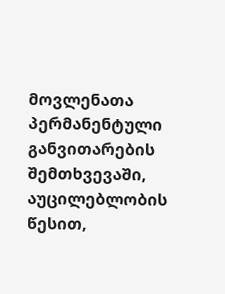მოვლენათა პერმანენტული განვითარების შემთხვევაში, აუცილებლობის წესით,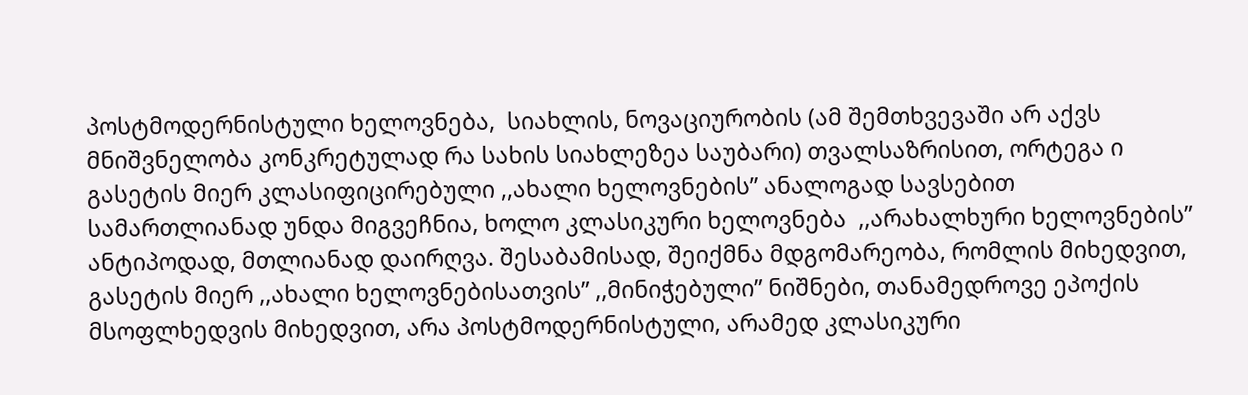პოსტმოდერნისტული ხელოვნება,  სიახლის, ნოვაციურობის (ამ შემთხვევაში არ აქვს მნიშვნელობა კონკრეტულად რა სახის სიახლეზეა საუბარი) თვალსაზრისით, ორტეგა ი გასეტის მიერ კლასიფიცირებული ,,ახალი ხელოვნების” ანალოგად სავსებით სამართლიანად უნდა მიგვეჩნია, ხოლო კლასიკური ხელოვნება  ,,არახალხური ხელოვნების” ანტიპოდად, მთლიანად დაირღვა. შესაბამისად, შეიქმნა მდგომარეობა, რომლის მიხედვით, გასეტის მიერ ,,ახალი ხელოვნებისათვის” ,,მინიჭებული” ნიშნები, თანამედროვე ეპოქის მსოფლხედვის მიხედვით, არა პოსტმოდერნისტული, არამედ კლასიკური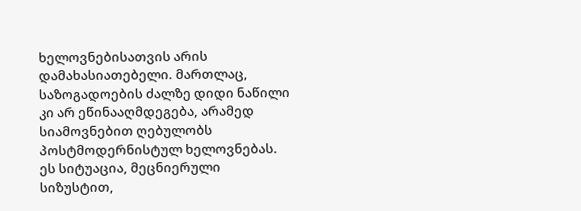ხელოვნებისათვის არის დამახასიათებელი. მართლაც, საზოგადოების ძალზე დიდი ნაწილი კი არ ეწინააღმდეგება, არამედ სიამოვნებით ღებულობს პოსტმოდერნისტულ ხელოვნებას. ეს სიტუაცია, მეცნიერული სიზუსტით,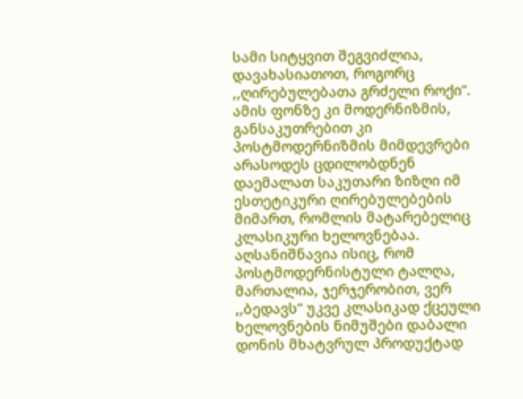სამი სიტყვით შეგვიძლია, დავახასიათოთ, როგორც ,,ღირებულებათა გრძელი როქი”. ამის ფონზე კი მოდერნიზმის, განსაკუთრებით კი პოსტმოდერნიზმის მიმდევრები არასოდეს ცდილობდნენ დაემალათ საკუთარი ზიზღი იმ ესთეტიკური ღირებულებების მიმართ, რომლის მატარებელიც კლასიკური ხელოვნებაა. აღსანიშნავია ისიც, რომ პოსტმოდერნისტული ტალღა, მართალია, ჯერჯერობით, ვერ ,,ბედავს” უკვე კლასიკად ქცეული ხელოვნების ნიმუშები დაბალი დონის მხატვრულ პროდუქტად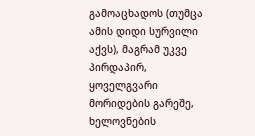გამოაცხადოს (თუმცა ამის დიდი სურვილი აქვს), მაგრამ უკვე პირდაპირ, ყოველგვარი მორიდების გარეშე, ხელოვნების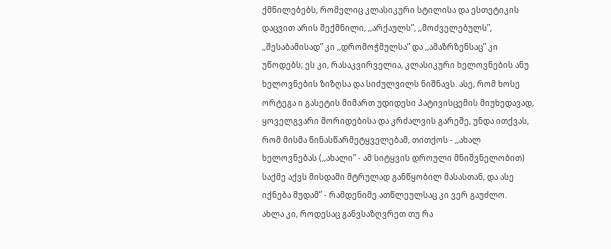ქმნილებებს, რომელიც კლასიკური სტილისა და ესთეტიკის დაცვით არის შექმნილი, ,,არქაულს”, ,,მოძველებულს”, ,,შესაბამისად” კი ,,დრომოჭმულსა” და ,,ამაზრზენსაც” კი უწოდებს; ეს კი, რასაკვირველია, კლასიკური ხელოვნების ანუ ხელოვნების ზიზღსა და სიძულვილს ნიშნავს. ასე, რომ ხოსე ორტეგა ი გასეტის მიმართ უდიდესი პატივისცემის მიუხედავად, ყოველგვარი მორიდებისა და კრძალვის გარეშე, უნდა ითქვას, რომ მისმა წინასწარმეტყველებამ, თითქოს - ,,ახალ ხელოვნებას (,,ახალი” - ამ სიტყვის დროული მნიშვნელობით) საქმე აქვს მისდამი მტრულად განწყობილ მასასთან, და ასე იქნება მუდამ” - რამდენიმე ათწლეულსაც კი ვერ გაუძლო.     ახლა კი, როდესაც განვსაზღვრეთ თუ რა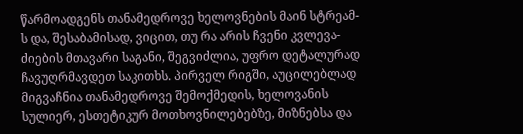წარმოადგენს თანამედროვე ხელოვნების მაინ სტრეამ-ს და, შესაბამისად, ვიცით, თუ რა არის ჩვენი კვლევა-ძიების მთავარი საგანი, შეგვიძლია, უფრო დეტალურად ჩავუღრმავდეთ საკითხს. პირველ რიგში, აუცილებლად მიგვაჩნია თანამედროვე შემოქმედის, ხელოვანის სულიერ, ესთეტიკურ მოთხოვნილებებზე, მიზნებსა და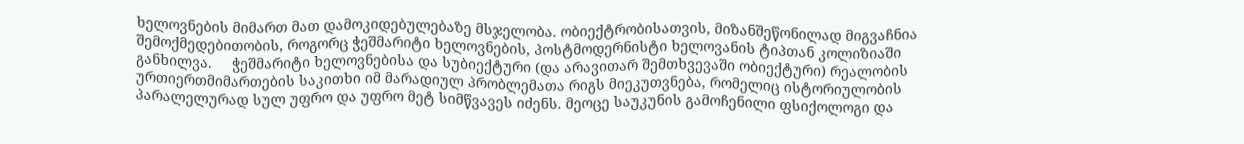ხელოვნების მიმართ მათ დამოკიდებულებაზე მსჯელობა. ობიექტრობისათვის, მიზანშეწონილად მიგვაჩნია შემოქმედებითობის, როგორც ჭეშმარიტი ხელოვნების, პოსტმოდერნისტი ხელოვანის ტიპთან კოლიზიაში განხილვა.     ჭეშმარიტი ხელოვნებისა და სუბიექტური (და არავითარ შემთხვევაში ობიექტური) რეალობის ურთიერთმიმართების საკითხი იმ მარადიულ პრობლემათა რიგს მიეკუთვნება, რომელიც ისტორიულობის პარალელურად სულ უფრო და უფრო მეტ სიმწვავეს იძენს. მეოცე საუკუნის გამოჩენილი ფსიქოლოგი და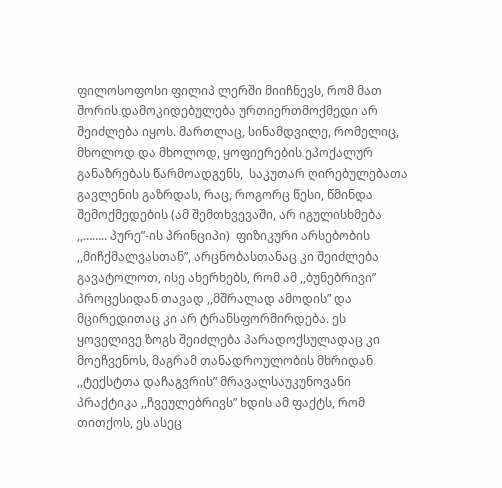ფილოსოფოსი ფილიპ ლერში მიიჩნევს, რომ მათ შორის დამოკიდებულება ურთიერთმოქმედი არ შეიძლება იყოს. მართლაც, სინამდვილე, რომელიც, მხოლოდ და მხოლოდ, ყოფიერების ეპოქალურ განაზრებას წარმოადგენს,  საკუთარ ღირებულებათა გავლენის გაზრდას, რაც, როგორც წესი, წმინდა შემოქმედების (ამ შემთხვევაში, არ იგულისხმება ,,…….. პურე”-ის პრინციპი)  ფიზიკური არსებობის  ,,მიჩქმალვასთან”, არცნობასთანაც კი შეიძლება გავატოლოთ, ისე ახერხებს, რომ ამ ,,ბუნებრივი” პროცესიდან თავად ,,მშრალად ამოდის” და მცირედითაც კი არ ტრანსფორმირდება. ეს ყოველივე ზოგს შეიძლება პარადოქსულადაც კი მოეჩვენოს, მაგრამ თანადროულობის მხრიდან ,,ტექსტთა დაჩაგვრის” მრავალსაუკუნოვანი პრაქტიკა ,,ჩვეულებრივს” ხდის ამ ფაქტს, რომ თითქოს, ეს ასეც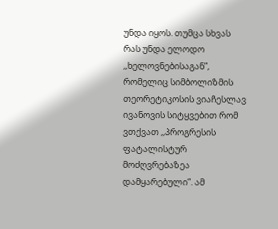უნდა იყოს. თუმცა სხვას რას უნდა ელოდო ,,ხელოვნებისაგან”, რომელიც სიმბოლიზმის თეორეტიკოსის ვიაჩესლავ ივანოვის სიტყვებით რომ ვთქვათ ,,პროგრესის ფატალისტურ მოძღვრებაზეა დამყარებული”. ამ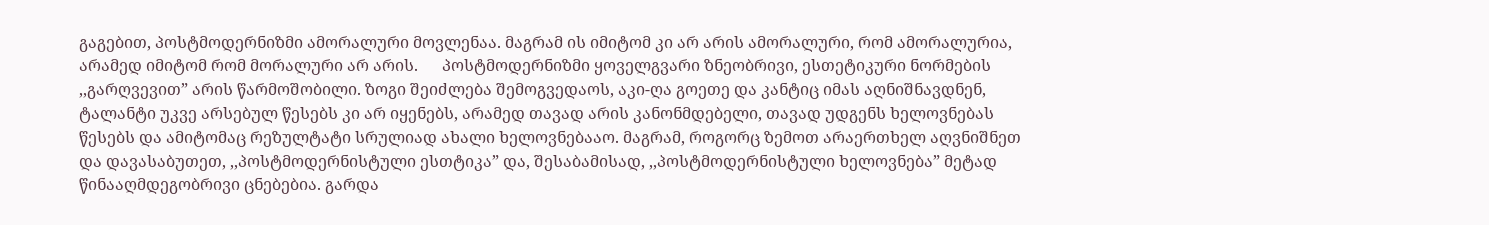გაგებით, პოსტმოდერნიზმი ამორალური მოვლენაა. მაგრამ ის იმიტომ კი არ არის ამორალური, რომ ამორალურია, არამედ იმიტომ რომ მორალური არ არის.      პოსტმოდერნიზმი ყოველგვარი ზნეობრივი, ესთეტიკური ნორმების ,,გარღვევით” არის წარმოშობილი. ზოგი შეიძლება შემოგვედაოს, აკი-ღა გოეთე და კანტიც იმას აღნიშნავდნენ, ტალანტი უკვე არსებულ წესებს კი არ იყენებს, არამედ თავად არის კანონმდებელი, თავად უდგენს ხელოვნებას წესებს და ამიტომაც რეზულტატი სრულიად ახალი ხელოვნებააო. მაგრამ, როგორც ზემოთ არაერთხელ აღვნიშნეთ და დავასაბუთეთ, ,,პოსტმოდერნისტული ესთტიკა” და, შესაბამისად, ,,პოსტმოდერნისტული ხელოვნება” მეტად წინააღმდეგობრივი ცნებებია. გარდა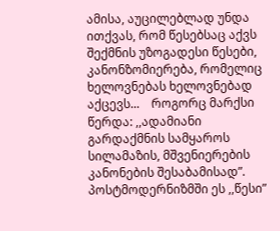ამისა, აუცილებლად უნდა ითქვას, რომ წესებსაც აქვს შექმნის უზოგადესი წესები, კანონზომიერება, რომელიც ხელოვნებას ხელოვნებად აქცევს...    როგორც მარქსი წერდა: ,,ადამიანი გარდაქმნის სამყაროს სილამაზის, მშვენიერების კანონების შესაბამისად”. პოსტმოდერნიზმში ეს ,,წესი”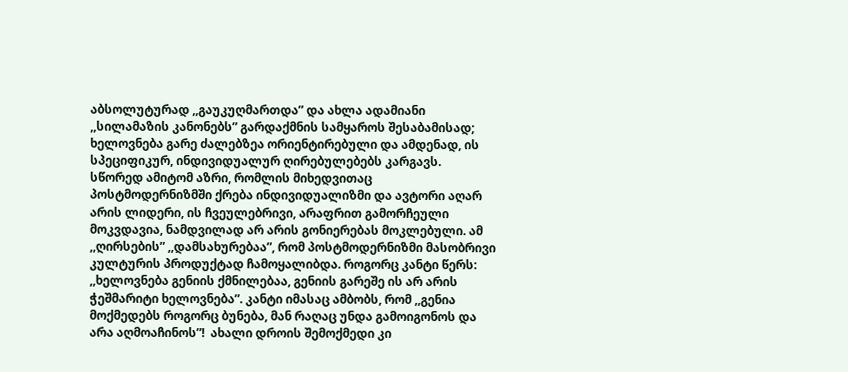აბსოლუტურად ,,გაუკუღმართდა” და ახლა ადამიანი ,,სილამაზის კანონებს” გარდაქმნის სამყაროს შესაბამისად; ხელოვნება გარე ძალებზეა ორიენტირებული და ამდენად, ის სპეციფიკურ, ინდივიდუალურ ღირებულებებს კარგავს. სწორედ ამიტომ აზრი, რომლის მიხედვითაც პოსტმოდერნიზმში ქრება ინდივიდუალიზმი და ავტორი აღარ არის ლიდერი, ის ჩვეულებრივი, არაფრით გამორჩეული მოკვდავია, ნამდვილად არ არის გონიერებას მოკლებული. ამ ,,ღირსების” ,,დამსახურებაა”, რომ პოსტმოდერნიზმი მასობრივი კულტურის პროდუქტად ჩამოყალიბდა. როგორც კანტი წერს: ,,ხელოვნება გენიის ქმნილებაა, გენიის გარეშე ის არ არის ჭეშმარიტი ხელოვნება”. კანტი იმასაც ამბობს, რომ ,,გენია მოქმედებს როგორც ბუნება, მან რაღაც უნდა გამოიგონოს და არა აღმოაჩინოს”!  ახალი დროის შემოქმედი კი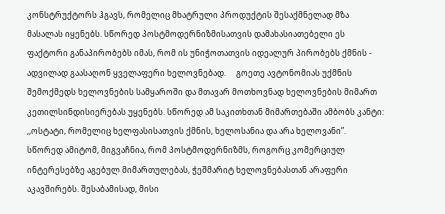კონსტრუქტორს ჰგავს, რომელიც მხატრული პროდუქტის შესაქმნელად მზა მასალას იყენებს. სწორედ პოსტმოდერნიზმისათვის დამახასიათებელი ეს ფაქტორი განაპირობებს იმას, რომ ის უნიჭოთათვის იდეალურ პირობებს ქმნის - ადვილად გაასაღონ ყველაფერი ხელოვნებად.     გოეთე ავტონომიას უქმნის შემოქმედს ხელოვნების სამყაროში და მთავარ მოთხოვნად ხელოვნების მიმართ კეთილსინდისიერებას უყენებს. სწორედ ამ საკითხთან მიმართებაში ამბობს კანტი: ,,ოსტატი, რომელიც ხელფასისათვის ქმნის, ხელოსანია და არა ხელოვანი”.  სწორედ ამიტომ, მიგვაჩნია, რომ პოსტმოდერნიზმს, როგორც კომერციულ ინტერესებზე აგებულ მიმართულებას, ჭეშმარიტ ხელოვნებასთან არაფერი აკავშირებს. შესაბამისად, მისი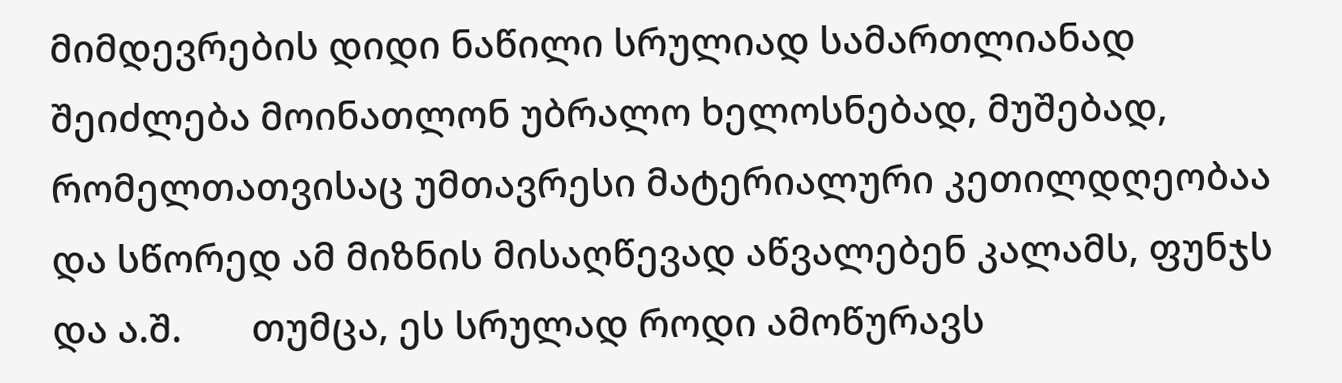მიმდევრების დიდი ნაწილი სრულიად სამართლიანად შეიძლება მოინათლონ უბრალო ხელოსნებად, მუშებად, რომელთათვისაც უმთავრესი მატერიალური კეთილდღეობაა და სწორედ ამ მიზნის მისაღწევად აწვალებენ კალამს, ფუნჯს და ა.შ.       თუმცა, ეს სრულად როდი ამოწურავს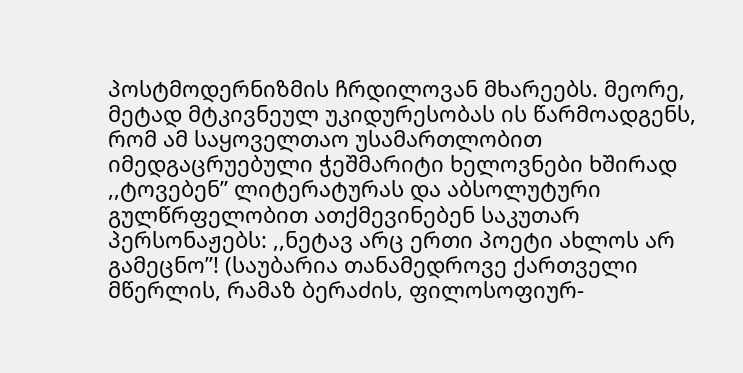პოსტმოდერნიზმის ჩრდილოვან მხარეებს. მეორე, მეტად მტკივნეულ უკიდურესობას ის წარმოადგენს, რომ ამ საყოველთაო უსამართლობით იმედგაცრუებული ჭეშმარიტი ხელოვნები ხშირად ,,ტოვებენ” ლიტერატურას და აბსოლუტური გულწრფელობით ათქმევინებენ საკუთარ პერსონაჟებს: ,,ნეტავ არც ერთი პოეტი ახლოს არ გამეცნო”! (საუბარია თანამედროვე ქართველი მწერლის, რამაზ ბერაძის, ფილოსოფიურ-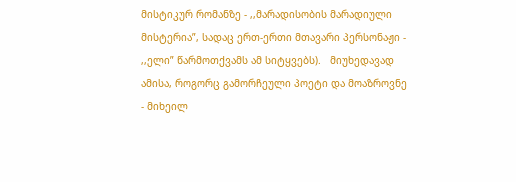მისტიკურ რომანზე - ,,მარადისობის მარადიული მისტერია”, სადაც ერთ-ერთი მთავარი პერსონაჟი - ,,ელი” წარმოთქვამს ამ სიტყვებს).   მიუხედავად ამისა, როგორც გამორჩეული პოეტი და მოაზროვნე - მიხეილ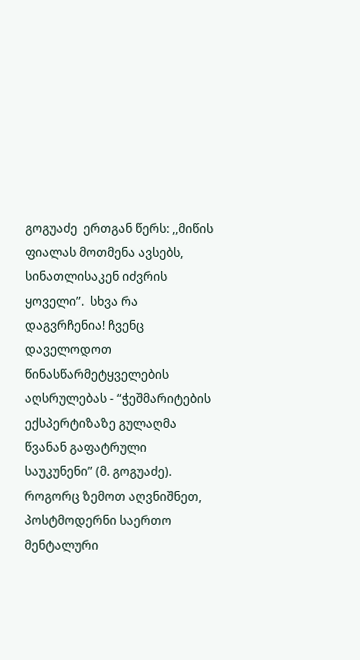გოგუაძე  ერთგან წერს: ,,მიწის ფიალას მოთმენა ავსებს, სინათლისაკენ იძვრის ყოველი”.  სხვა რა დაგვრჩენია! ჩვენც დაველოდოთ წინასწარმეტყველების აღსრულებას - “ჭეშმარიტების ექსპერტიზაზე გულაღმა წვანან გაფატრული საუკუნენი” (მ. გოგუაძე).    როგორც ზემოთ აღვნიშნეთ, პოსტმოდერნი საერთო მენტალური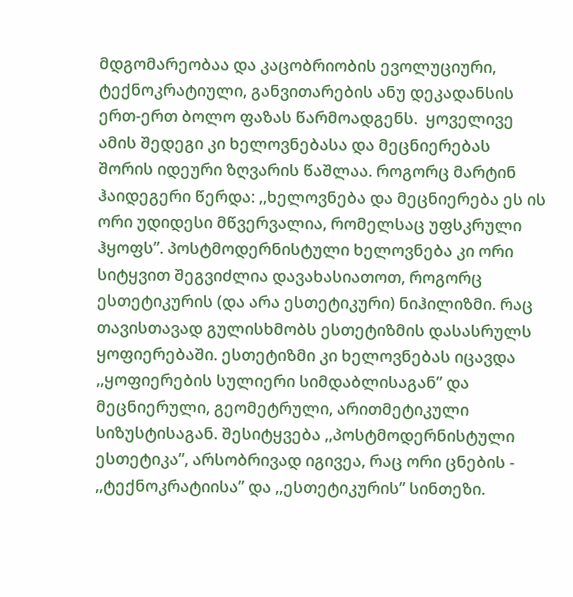მდგომარეობაა და კაცობრიობის ევოლუციური, ტექნოკრატიული, განვითარების ანუ დეკადანსის ერთ-ერთ ბოლო ფაზას წარმოადგენს.  ყოველივე ამის შედეგი კი ხელოვნებასა და მეცნიერებას შორის იდეური ზღვარის წაშლაა. როგორც მარტინ ჰაიდეგერი წერდა: ,,ხელოვნება და მეცნიერება ეს ის ორი უდიდესი მწვერვალია, რომელსაც უფსკრული ჰყოფს”. პოსტმოდერნისტული ხელოვნება კი ორი სიტყვით შეგვიძლია დავახასიათოთ, როგორც ესთეტიკურის (და არა ესთეტიკური) ნიჰილიზმი. რაც თავისთავად გულისხმობს ესთეტიზმის დასასრულს ყოფიერებაში. ესთეტიზმი კი ხელოვნებას იცავდა ,,ყოფიერების სულიერი სიმდაბლისაგან” და მეცნიერული, გეომეტრული, არითმეტიკული სიზუსტისაგან. შესიტყვება ,,პოსტმოდერნისტული ესთეტიკა”, არსობრივად იგივეა, რაც ორი ცნების - ,,ტექნოკრატიისა” და ,,ესთეტიკურის” სინთეზი.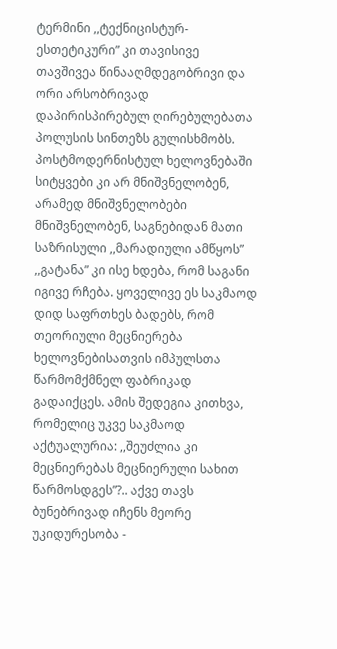ტერმინი ,,ტექნიცისტურ-ესთეტიკური” კი თავისივე თავშივეა წინააღმდეგობრივი და ორი არსობრივად დაპირისპირებულ ღირებულებათა პოლუსის სინთეზს გულისხმობს. პოსტმოდერნისტულ ხელოვნებაში სიტყვები კი არ მნიშვნელობენ, არამედ მნიშვნელობები მნიშვნელობენ, საგნებიდან მათი საზრისული ,,მარადიული ამწყოს” ,,გატანა” კი ისე ხდება, რომ საგანი იგივე რჩება. ყოველივე ეს საკმაოდ დიდ საფრთხეს ბადებს, რომ თეორიული მეცნიერება ხელოვნებისათვის იმპულსთა წარმომქმნელ ფაბრიკად გადაიქცეს. ამის შედეგია კითხვა, რომელიც უკვე საკმაოდ აქტუალურია: ,,შეუძლია კი მეცნიერებას მეცნიერული სახით წარმოსდგეს”?.. აქვე თავს ბუნებრივად იჩენს მეორე უკიდურესობა -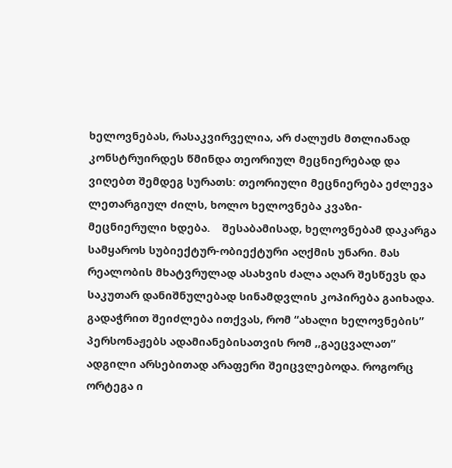ხელოვნებას, რასაკვირველია, არ ძალუძს მთლიანად კონსტრუირდეს წმინდა თეორიულ მეცნიერებად და ვიღებთ შემდეგ სურათს: თეორიული მეცნიერება ეძლევა ლეთარგიულ ძილს, ხოლო ხელოვნება კვაზი-მეცნიერული ხდება.    შესაბამისად, ხელოვნებამ დაკარგა სამყაროს სუბიექტურ-ობიექტური აღქმის უნარი. მას რეალობის მხატვრულად ასახვის ძალა აღარ შესწევს და საკუთარ დანიშნულებად სინამდვლის კოპირება გაიხადა. გადაჭრით შეიძლება ითქვას, რომ “ახალი ხელოვნების” პერსონაჟებს ადამიანებისათვის რომ ,,გაეცვალათ” ადგილი არსებითად არაფერი შეიცვლებოდა. როგორც ორტეგა ი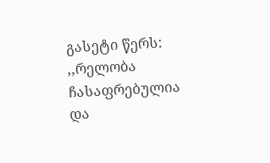გასეტი წერს: ,,რელობა ჩასაფრებულია და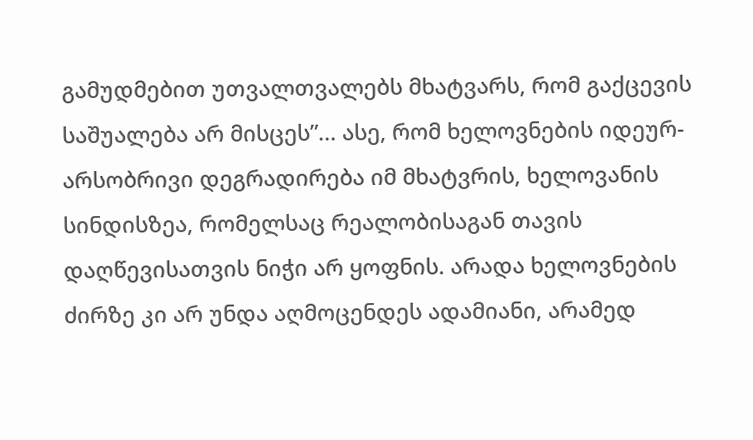გამუდმებით უთვალთვალებს მხატვარს, რომ გაქცევის საშუალება არ მისცეს”... ასე, რომ ხელოვნების იდეურ-არსობრივი დეგრადირება იმ მხატვრის, ხელოვანის სინდისზეა, რომელსაც რეალობისაგან თავის დაღწევისათვის ნიჭი არ ყოფნის. არადა ხელოვნების ძირზე კი არ უნდა აღმოცენდეს ადამიანი, არამედ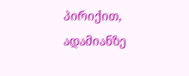პირიქით, ადამიანზე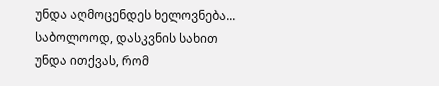უნდა აღმოცენდეს ხელოვნება...    საბოლოოდ, დასკვნის სახით უნდა ითქვას, რომ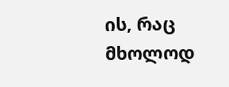ის, რაც მხოლოდ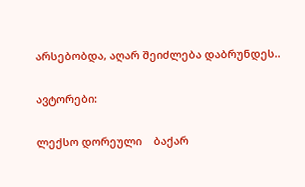არსებობდა, აღარ შეიძლება დაბრუნდეს..

ავტორები:

ლექსო დორეული    ბაქარ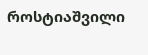როსტიაშვილი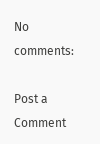No comments:

Post a Comment